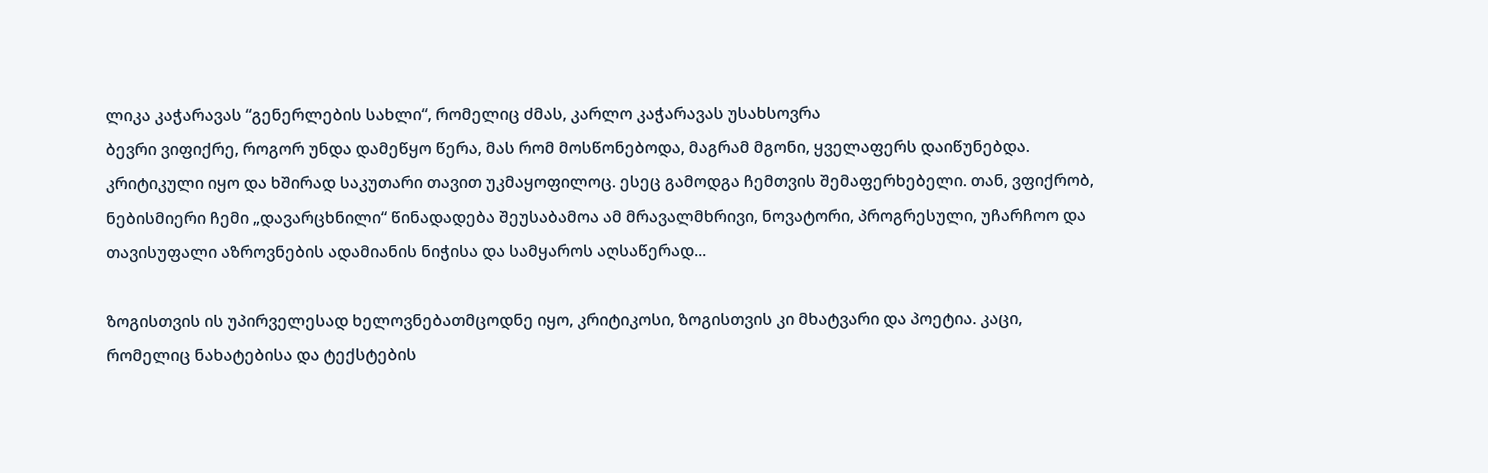ლიკა კაჭარავას “გენერლების სახლი“, რომელიც ძმას, კარლო კაჭარავას უსახსოვრა
ბევრი ვიფიქრე, როგორ უნდა დამეწყო წერა, მას რომ მოსწონებოდა, მაგრამ მგონი, ყველაფერს დაიწუნებდა. კრიტიკული იყო და ხშირად საკუთარი თავით უკმაყოფილოც. ესეც გამოდგა ჩემთვის შემაფერხებელი. თან, ვფიქრობ, ნებისმიერი ჩემი „დავარცხნილი“ წინადადება შეუსაბამოა ამ მრავალმხრივი, ნოვატორი, პროგრესული, უჩარჩოო და თავისუფალი აზროვნების ადამიანის ნიჭისა და სამყაროს აღსაწერად...

ზოგისთვის ის უპირველესად ხელოვნებათმცოდნე იყო, კრიტიკოსი, ზოგისთვის კი მხატვარი და პოეტია. კაცი, რომელიც ნახატებისა და ტექსტების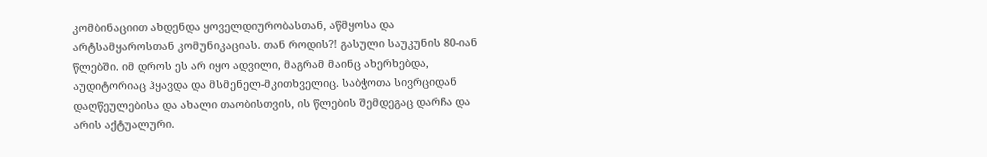კომბინაციით ახდენდა ყოველდიურობასთან, აწმყოსა და არტსამყაროსთან კომუნიკაციას. თან როდის?! გასული საუკუნის 80-იან წლებში. იმ დროს ეს არ იყო ადვილი, მაგრამ მაინც ახერხებდა, აუდიტორიაც ჰყავდა და მსმენელ-მკითხველიც. საბჭოთა სივრციდან დაღწეულებისა და ახალი თაობისთვის, ის წლების შემდეგაც დარჩა და არის აქტუალური.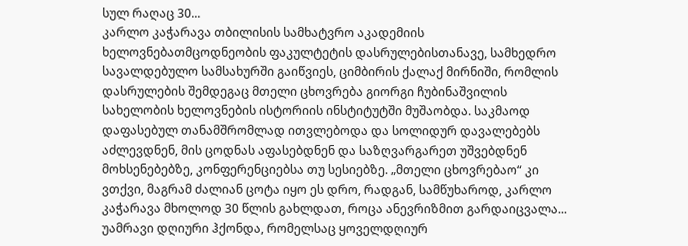სულ რაღაც 30...
კარლო კაჭარავა თბილისის სამხატვრო აკადემიის ხელოვნებათმცოდნეობის ფაკულტეტის დასრულებისთანავე, სამხედრო სავალდებულო სამსახურში გაიწვიეს, ციმბირის ქალაქ მირნიში, რომლის დასრულების შემდეგაც მთელი ცხოვრება გიორგი ჩუბინაშვილის სახელობის ხელოვნების ისტორიის ინსტიტუტში მუშაობდა. საკმაოდ დაფასებულ თანამშრომლად ითვლებოდა და სოლიდურ დავალებებს აძლევდნენ, მის ცოდნას აფასებდნენ და საზღვარგარეთ უშვებდნენ მოხსენებებზე, კონფერენციებსა თუ სესიებზე. „მთელი ცხოვრებაო“ კი ვთქვი, მაგრამ ძალიან ცოტა იყო ეს დრო, რადგან, სამწუხაროდ, კარლო კაჭარავა მხოლოდ 30 წლის გახლდათ, როცა ანევრიზმით გარდაიცვალა...
უამრავი დღიური ჰქონდა, რომელსაც ყოველდღიურ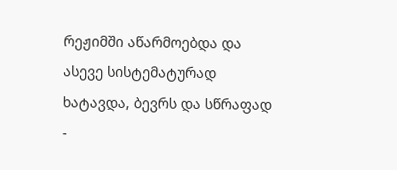რეჟიმში აწარმოებდა და ასევე სისტემატურად ხატავდა, ბევრს და სწრაფად -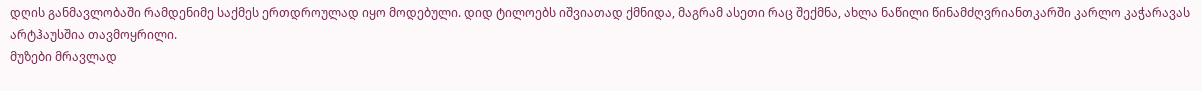დღის განმავლობაში რამდენიმე საქმეს ერთდროულად იყო მოდებული. დიდ ტილოებს იშვიათად ქმნიდა, მაგრამ ასეთი რაც შექმნა, ახლა ნაწილი წინამძღვრიანთკარში კარლო კაჭარავას არტჰაუსშია თავმოყრილი.
მუზები მრავლად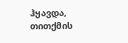ჰყავდა, თითქმის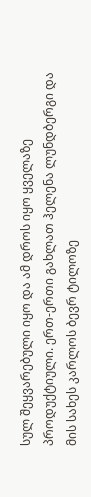სულ შეყვარებული იყო და ამ დროს იყო ყველაზე პროდუქტიული. ერთ-ერთი გახლათ ჰელენა ლუნდბერგი და მის სახეს კარლოს ბევრ ტილოზე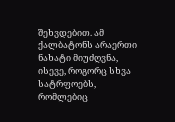შეხვდებით. ამ ქალბატონს არაერთი ნახატი მიუძღვნა, ისევე, როგორც სხვა სატრფოებს, რომლებიც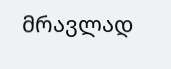მრავლად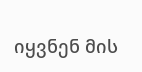იყვნენ მის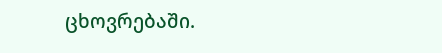ცხოვრებაში.